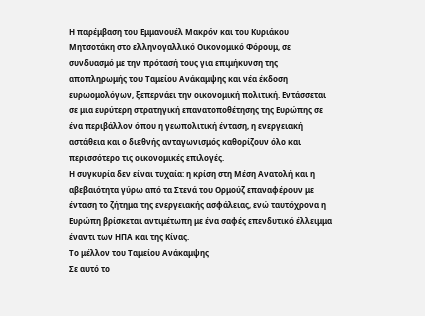Η παρέμβαση του Eμμανουέλ Μακρόν και του Kυριάκου Μητσοτάκη στο ελληνογαλλικό Οικονομικό Φόρουμ, σε συνδυασμό με την πρότασή τους για επιμήκυνση της αποπληρωμής του Ταμείου Ανάκαμψης και νέα έκδοση ευρωομολόγων, ξεπερνάει την οικονομική πολιτική. Εντάσσεται σε μια ευρύτερη στρατηγική επανατοποθέτησης της Ευρώπης σε ένα περιβάλλον όπου η γεωπολιτική ένταση, η ενεργειακή αστάθεια και ο διεθνής ανταγωνισμός καθορίζουν όλο και περισσότερο τις οικονομικές επιλογές.
Η συγκυρία δεν είναι τυχαία: η κρίση στη Μέση Ανατολή και η αβεβαιότητα γύρω από τα Στενά του Ορμούζ επαναφέρουν με ένταση το ζήτημα της ενεργειακής ασφάλειας, ενώ ταυτόχρονα η Ευρώπη βρίσκεται αντιμέτωπη με ένα σαφές επενδυτικό έλλειμμα έναντι των ΗΠΑ και της Κίνας.
Το μέλλον του Ταμείου Ανάκαμψης
Σε αυτό το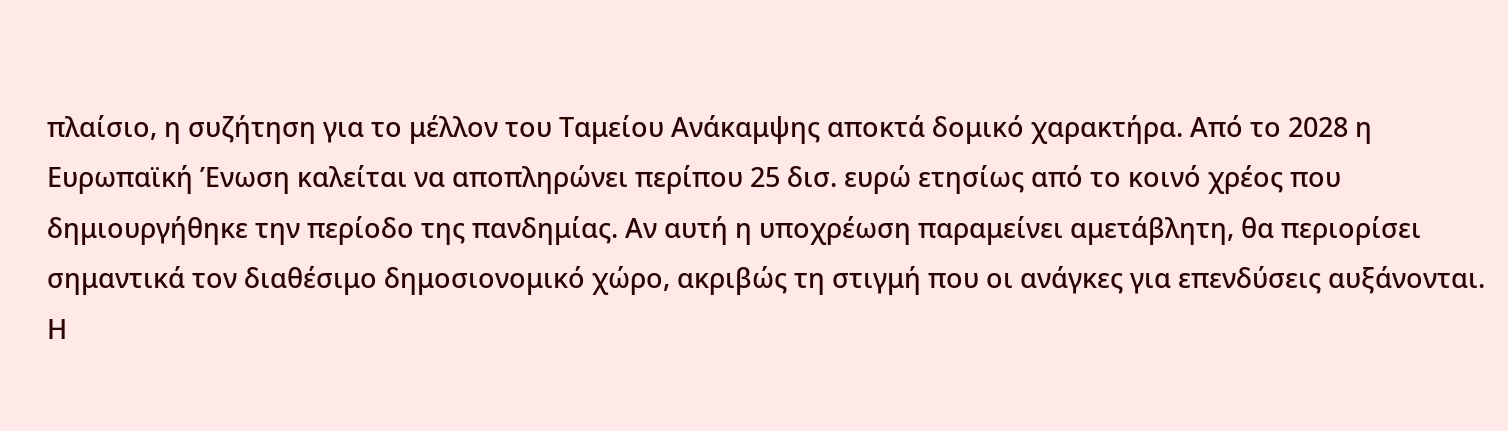πλαίσιο, η συζήτηση για το μέλλον του Ταμείου Ανάκαμψης αποκτά δομικό χαρακτήρα. Από το 2028 η Ευρωπαϊκή Ένωση καλείται να αποπληρώνει περίπου 25 δισ. ευρώ ετησίως από το κοινό χρέος που δημιουργήθηκε την περίοδο της πανδημίας. Αν αυτή η υποχρέωση παραμείνει αμετάβλητη, θα περιορίσει σημαντικά τον διαθέσιμο δημοσιονομικό χώρο, ακριβώς τη στιγμή που οι ανάγκες για επενδύσεις αυξάνονται.
Η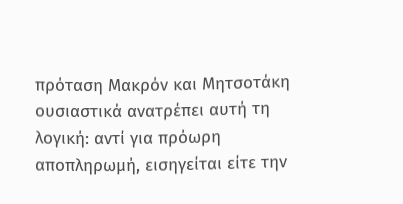πρόταση Μακρόν και Μητσοτάκη ουσιαστικά ανατρέπει αυτή τη λογική: αντί για πρόωρη αποπληρωμή, εισηγείται είτε την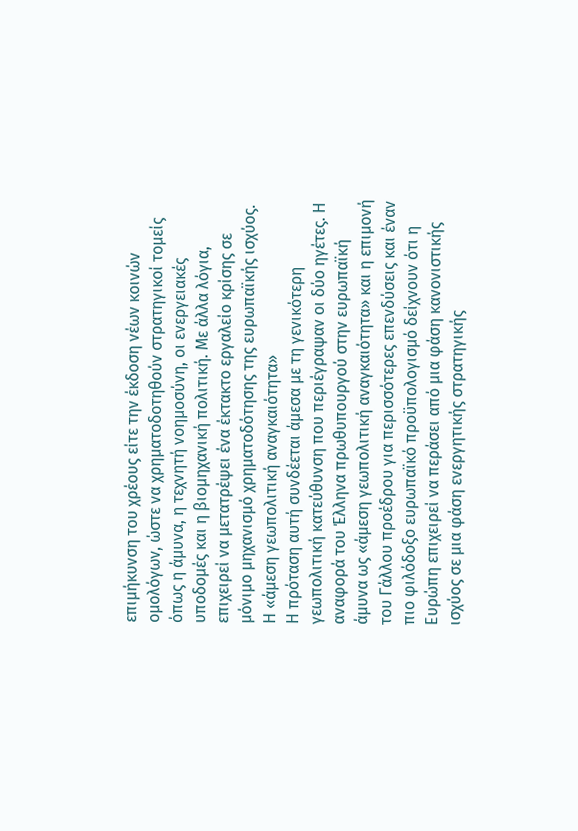επιμήκυνση του χρέους είτε την έκδοση νέων κοινών ομολόγων, ώστε να χρηματοδοτηθούν στρατηγικοί τομείς όπως η άμυνα, η τεχνητή νοημοσύνη, οι ενεργειακές υποδομές και η βιομηχανική πολιτική. Με άλλα λόγια, επιχειρεί να μετατρέψει ένα έκτακτο εργαλείο κρίσης σε μόνιμο μηχανισμό χρηματοδότησης της ευρωπαϊκής ισχύος.
Η «άμεση γεωπολιτική αναγκαιότητα»
Η πρόταση αυτή συνδέεται άμεσα με τη γενικότερη γεωπολιτική κατεύθυνση που περιέγραψαν οι δύο ηγέτες. Η αναφορά του Έλληνα πρωθυπουργού στην ευρωπαϊκή άμυνα ως «άμεση γεωπολιτική αναγκαιότητα» και η επιμονή του Γάλλου προέδρου για περισσότερες επενδύσεις και έναν πιο φιλόδοξο ευρωπαϊκό προϋπολογισμό δείχνουν ότι η Ευρώπη επιχειρεί να περάσει από μια φάση κανονιστικής ισχύος σε μια φάση ενεργητικής στρατηγικής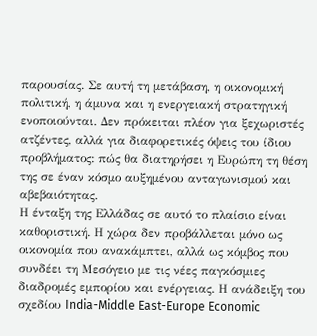παρουσίας. Σε αυτή τη μετάβαση, η οικονομική πολιτική, η άμυνα και η ενεργειακή στρατηγική ενοποιούνται. Δεν πρόκειται πλέον για ξεχωριστές ατζέντες, αλλά για διαφορετικές όψεις του ίδιου προβλήματος: πώς θα διατηρήσει η Ευρώπη τη θέση της σε έναν κόσμο αυξημένου ανταγωνισμού και αβεβαιότητας.
Η ένταξη της Ελλάδας σε αυτό το πλαίσιο είναι καθοριστική. Η χώρα δεν προβάλλεται μόνο ως οικονομία που ανακάμπτει, αλλά ως κόμβος που συνδέει τη Μεσόγειο με τις νέες παγκόσμιες διαδρομές εμπορίου και ενέργειας. Η ανάδειξη του σχεδίου India-Middle East-Europe Economic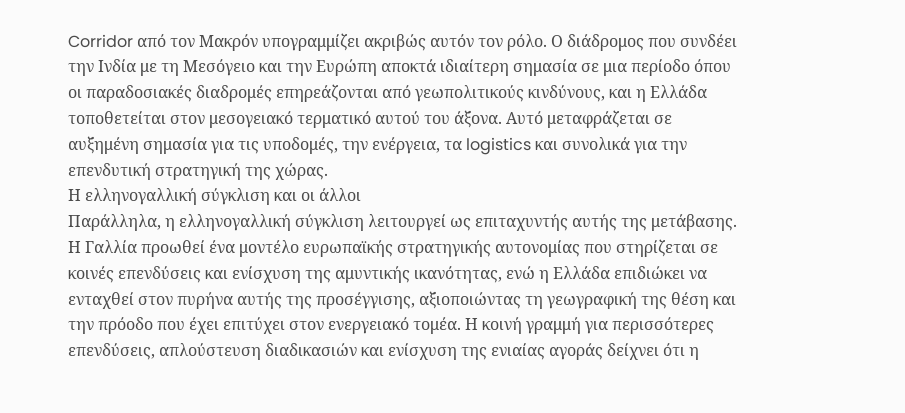Corridor από τον Μακρόν υπογραμμίζει ακριβώς αυτόν τον ρόλο. Ο διάδρομος που συνδέει την Ινδία με τη Μεσόγειο και την Ευρώπη αποκτά ιδιαίτερη σημασία σε μια περίοδο όπου οι παραδοσιακές διαδρομές επηρεάζονται από γεωπολιτικούς κινδύνους, και η Ελλάδα τοποθετείται στον μεσογειακό τερματικό αυτού του άξονα. Αυτό μεταφράζεται σε αυξημένη σημασία για τις υποδομές, την ενέργεια, τα logistics και συνολικά για την επενδυτική στρατηγική της χώρας.
Η ελληνογαλλική σύγκλιση και οι άλλοι
Παράλληλα, η ελληνογαλλική σύγκλιση λειτουργεί ως επιταχυντής αυτής της μετάβασης. Η Γαλλία προωθεί ένα μοντέλο ευρωπαϊκής στρατηγικής αυτονομίας που στηρίζεται σε κοινές επενδύσεις και ενίσχυση της αμυντικής ικανότητας, ενώ η Ελλάδα επιδιώκει να ενταχθεί στον πυρήνα αυτής της προσέγγισης, αξιοποιώντας τη γεωγραφική της θέση και την πρόοδο που έχει επιτύχει στον ενεργειακό τομέα. Η κοινή γραμμή για περισσότερες επενδύσεις, απλούστευση διαδικασιών και ενίσχυση της ενιαίας αγοράς δείχνει ότι η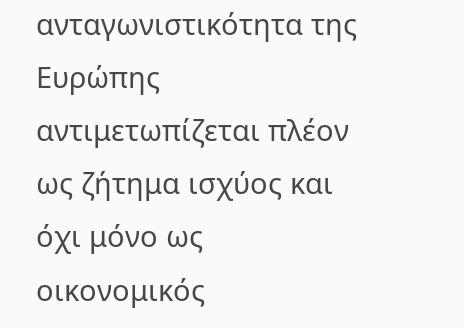ανταγωνιστικότητα της Ευρώπης αντιμετωπίζεται πλέον ως ζήτημα ισχύος και όχι μόνο ως οικονομικός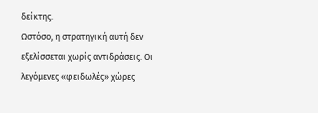δείκτης.
Ωστόσο, η στρατηγική αυτή δεν εξελίσσεται χωρίς αντιδράσεις. Οι λεγόμενες «φειδωλές» χώρες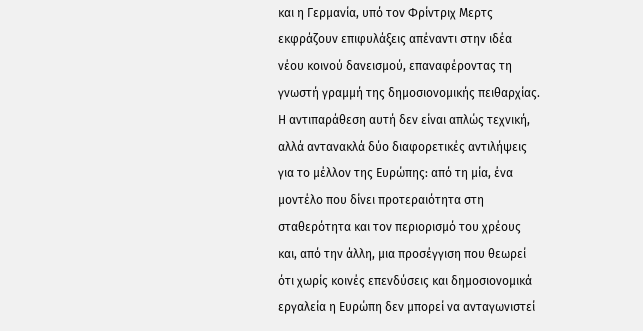και η Γερμανία, υπό τον Φρίντριχ Μερτς εκφράζουν επιφυλάξεις απέναντι στην ιδέα νέου κοινού δανεισμού, επαναφέροντας τη γνωστή γραμμή της δημοσιονομικής πειθαρχίας. Η αντιπαράθεση αυτή δεν είναι απλώς τεχνική, αλλά αντανακλά δύο διαφορετικές αντιλήψεις για το μέλλον της Ευρώπης: από τη μία, ένα μοντέλο που δίνει προτεραιότητα στη σταθερότητα και τον περιορισμό του χρέους και, από την άλλη, μια προσέγγιση που θεωρεί ότι χωρίς κοινές επενδύσεις και δημοσιονομικά εργαλεία η Ευρώπη δεν μπορεί να ανταγωνιστεί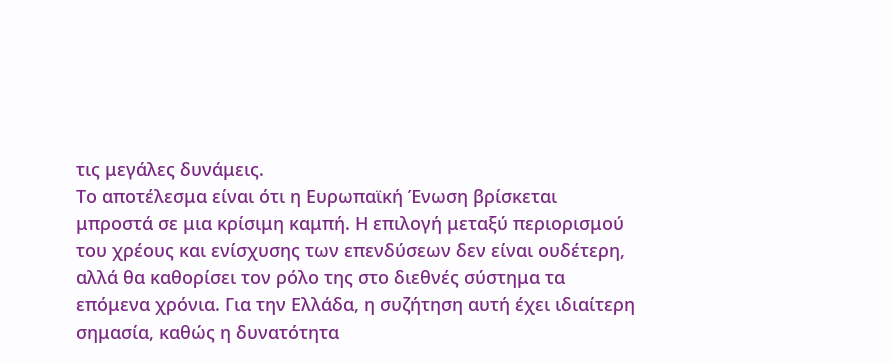τις μεγάλες δυνάμεις.
Το αποτέλεσμα είναι ότι η Ευρωπαϊκή Ένωση βρίσκεται μπροστά σε μια κρίσιμη καμπή. Η επιλογή μεταξύ περιορισμού του χρέους και ενίσχυσης των επενδύσεων δεν είναι ουδέτερη, αλλά θα καθορίσει τον ρόλο της στο διεθνές σύστημα τα επόμενα χρόνια. Για την Ελλάδα, η συζήτηση αυτή έχει ιδιαίτερη σημασία, καθώς η δυνατότητα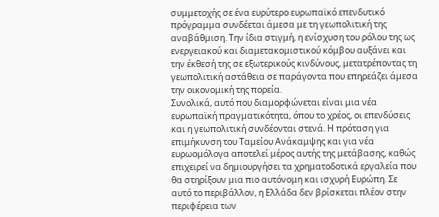συμμετοχής σε ένα ευρύτερο ευρωπαϊκό επενδυτικό πρόγραμμα συνδέεται άμεσα με τη γεωπολιτική της αναβάθμιση. Την ίδια στιγμή, η ενίσχυση του ρόλου της ως ενεργειακού και διαμετακομιστικού κόμβου αυξάνει και την έκθεσή της σε εξωτερικούς κινδύνους, μετατρέποντας τη γεωπολιτική αστάθεια σε παράγοντα που επηρεάζει άμεσα την οικονομική της πορεία.
Συνολικά, αυτό που διαμορφώνεται είναι μια νέα ευρωπαϊκή πραγματικότητα, όπου το χρέος, οι επενδύσεις και η γεωπολιτική συνδέονται στενά. Η πρόταση για επιμήκυνση του Ταμείου Ανάκαμψης και για νέα ευρωομόλογα αποτελεί μέρος αυτής της μετάβασης, καθώς επιχειρεί να δημιουργήσει τα χρηματοδοτικά εργαλεία που θα στηρίξουν μια πιο αυτόνομη και ισχυρή Ευρώπη. Σε αυτό το περιβάλλον, η Ελλάδα δεν βρίσκεται πλέον στην περιφέρεια των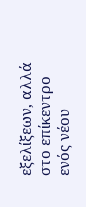εξελίξεων, αλλά στο επίκεντρο ενός νέου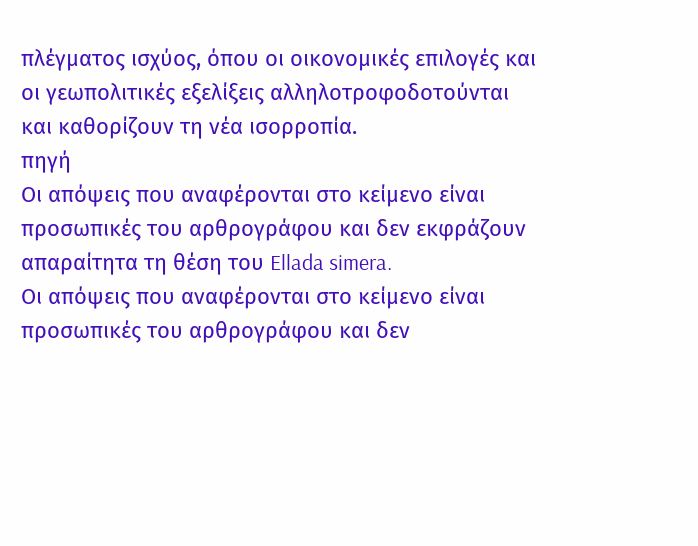πλέγματος ισχύος, όπου οι οικονομικές επιλογές και οι γεωπολιτικές εξελίξεις αλληλοτροφοδοτούνται και καθορίζουν τη νέα ισορροπία.
πηγή
Οι απόψεις που αναφέρονται στο κείμενο είναι προσωπικές του αρθρογράφου και δεν εκφράζουν απαραίτητα τη θέση του Ellada simera.
Οι απόψεις που αναφέρονται στο κείμενο είναι προσωπικές του αρθρογράφου και δεν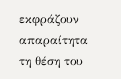εκφράζουν απαραίτητα τη θέση του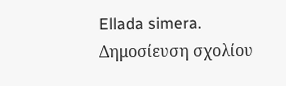Ellada simera.
Δημοσίευση σχολίου